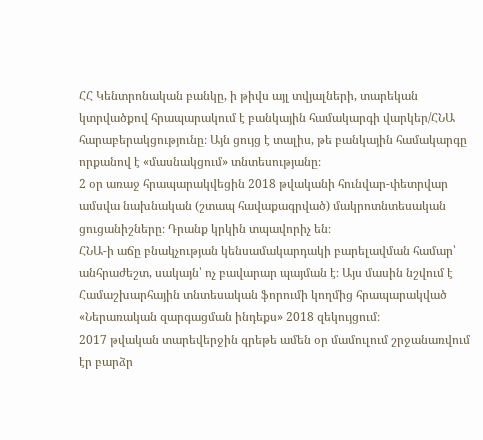ՀՀ Կենտրոնական բանկը, ի թիվս այլ տվյալների, տարեկան կտրվածքով հրապարակում է բանկային համակարգի վարկեր/ՀՆԱ հարաբերակցությունը։ Այն ցույց է տալիս, թե բանկային համակարգը որքանով է «մասնակցում» տնտեսությանը։
2 օր առաջ հրապարակվեցին 2018 թվականի հունվար-փետրվար ամսվա նախնական (շտապ հավաքագրված) մակրոտնտեսական ցուցանիշները։ Դրանք կրկին տպավորիչ են։
ՀՆԱ-ի աճը բնակչության կենսամակարդակի բարելավման համար՝ անհրաժեշտ, սակայն՝ ոչ բավարար պայման է։ Այս մասին նշվում է Համաշխարհային տնտեսական ֆորումի կողմից հրապարակված «Ներառական զարգացման ինդեքս» 2018 զեկույցում։
2017 թվական տարեվերջին գրեթե ամեն օր մամուլում շրջանառվում էր բարձր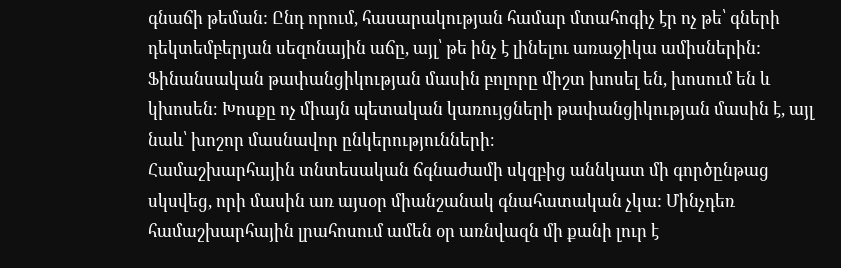գնաճի թեման: Ընդ որում, հասարակության համար մտահոգիչ էր ոչ թե՝ գների դեկտեմբերյան սեզոնային աճը, այլ՝ թե ինչ է լինելու առաջիկա ամիսներին:
Ֆինանսական թափանցիկության մասին բոլորը միշտ խոսել են, խոսում են և կխոսեն։ Խոսքը ոչ միայն պետական կառույցների թափանցիկության մասին է, այլ նաև՝ խոշոր մասնավոր ընկերությունների։
Համաշխարհային տնտեսական ճգնաժամի սկզբից աննկատ մի գործընթաց սկսվեց, որի մասին առ այսօր միանշանակ գնահատական չկա: Մինչդեռ համաշխարհային լրահոսում ամեն օր առնվազն մի քանի լուր է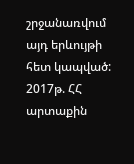շրջանառվում այդ երևույթի հետ կապված:
2017թ. ՀՀ արտաքին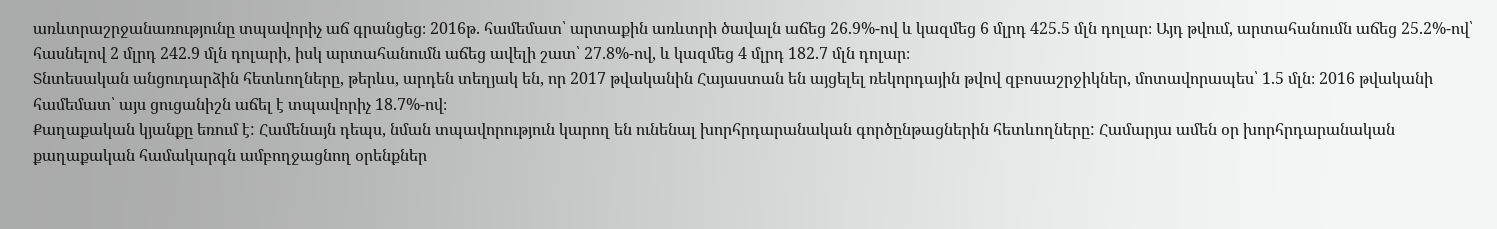առևտրաշրջանառությունը տպավորիչ աճ գրանցեց։ 2016թ. համեմատ՝ արտաքին առևտրի ծավալն աճեց 26.9%-ով և կազմեց 6 մլրդ 425.5 մլն դոլար։ Այդ թվում, արտահանումն աճեց 25.2%-ով՝ հասնելով 2 մլրդ 242.9 մլն դոլարի, իսկ արտահանումն աճեց ավելի շատ՝ 27.8%-ով, և կազմեց 4 մլրդ 182.7 մլն դոլար։
Տնտեսական անցուդարձին հետևողները, թերևս, արդեն տեղյակ են, որ 2017 թվականին Հայաստան են այցելել ռեկորդային թվով զբոսաշրջիկներ, մոտավորապես՝ 1.5 մլն։ 2016 թվականի համեմատ՝ այս ցուցանիշն աճել է տպավորիչ 18.7%-ով։
Քաղաքական կյանքը եռում է: Համենայն դեպս, նման տպավորություն կարող են ունենալ խորհրդարանական գործընթացներին հետևողները: Համարյա ամեն օր խորհրդարանական քաղաքական համակարգն ամբողջացնող օրենքներ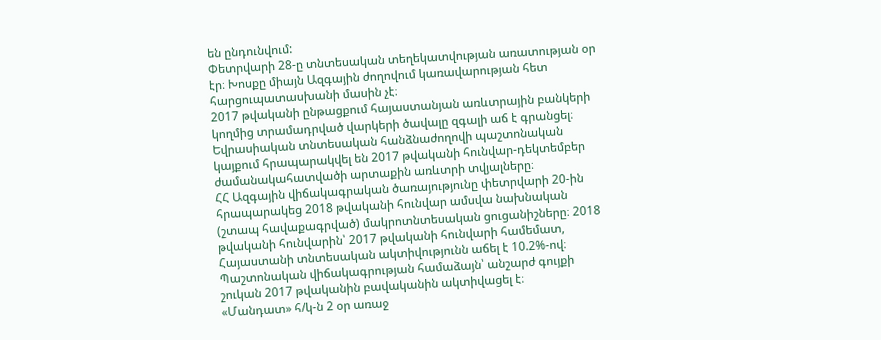են ընդունվում:
Փետրվարի 28-ը տնտեսական տեղեկատվության առատության օր էր։ Խոսքը միայն Ազգային ժողովում կառավարության հետ հարցուպատասխանի մասին չէ։
2017 թվականի ընթացքում հայաստանյան առևտրային բանկերի կողմից տրամադրված վարկերի ծավալը զգալի աճ է գրանցել։
Եվրասիական տնտեսական հանձնաժողովի պաշտոնական կայքում հրապարակվել են 2017 թվականի հունվար-դեկտեմբեր ժամանակահատվածի արտաքին առևտրի տվյալները։
ՀՀ Ազգային վիճակագրական ծառայությունը փետրվարի 20-ին հրապարակեց 2018 թվականի հունվար ամսվա նախնական (շտապ հավաքագրված) մակրոտնտեսական ցուցանիշները։ 2018 թվականի հունվարին՝ 2017 թվականի հունվարի համեմատ, Հայաստանի տնտեսական ակտիվությունն աճել է 10.2%-ով։
Պաշտոնական վիճակագրության համաձայն՝ անշարժ գույքի շուկան 2017 թվականին բավականին ակտիվացել է։
«Մանդատ» հ/կ-ն 2 օր առաջ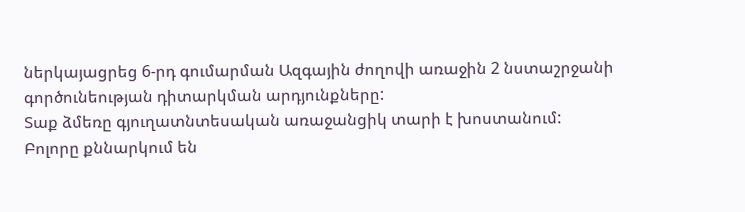ներկայացրեց 6-րդ գումարման Ազգային ժողովի առաջին 2 նստաշրջանի գործունեության դիտարկման արդյունքները:
Տաք ձմեռը գյուղատնտեսական առաջանցիկ տարի է խոստանում: Բոլորը քննարկում են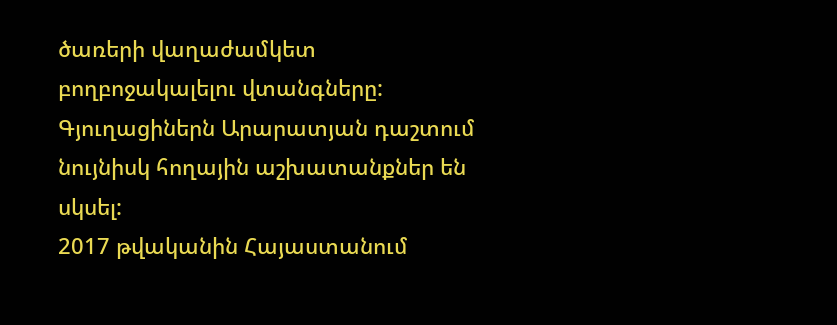ծառերի վաղաժամկետ բողբոջակալելու վտանգները: Գյուղացիներն Արարատյան դաշտում նույնիսկ հողային աշխատանքներ են սկսել:
2017 թվականին Հայաստանում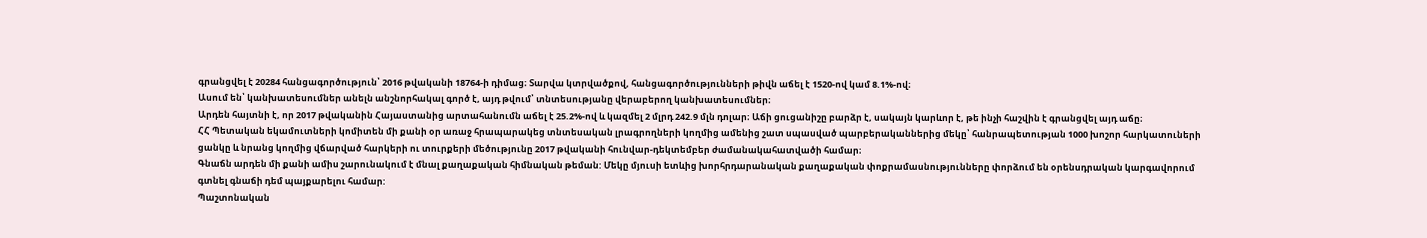գրանցվել է 20284 հանցագործություն՝ 2016 թվականի 18764-ի դիմաց։ Տարվա կտրվածքով, հանցագործությունների թիվն աճել է 1520-ով կամ 8.1%-ով։
Ասում են՝ կանխատեսումներ անելն անշնորհակալ գործ է, այդ թվում՝ տնտեսությանը վերաբերող կանխատեսումներ։
Արդեն հայտնի է, որ 2017 թվականին Հայաստանից արտահանումն աճել է 25.2%-ով և կազմել 2 մլրդ 242.9 մլն դոլար։ Աճի ցուցանիշը բարձր է, սակայն կարևոր է, թե ինչի հաշվին է գրանցվել այդ աճը։
ՀՀ Պետական եկամուտների կոմիտեն մի քանի օր առաջ հրապարակեց տնտեսական լրագրողների կողմից ամենից շատ սպասված պարբերականներից մեկը՝ հանրապետության 1000 խոշոր հարկատուների ցանկը և նրանց կողմից վճարված հարկերի ու տուրքերի մեծությունը 2017 թվականի հունվար-դեկտեմբեր ժամանակահատվածի համար։
Գնաճն արդեն մի քանի ամիս շարունակում է մնալ քաղաքական հիմնական թեման: Մեկը մյուսի ետևից խորհրդարանական քաղաքական փոքրամասնությունները փորձում են օրենսդրական կարգավորում գտնել գնաճի դեմ պայքարելու համար:
Պաշտոնական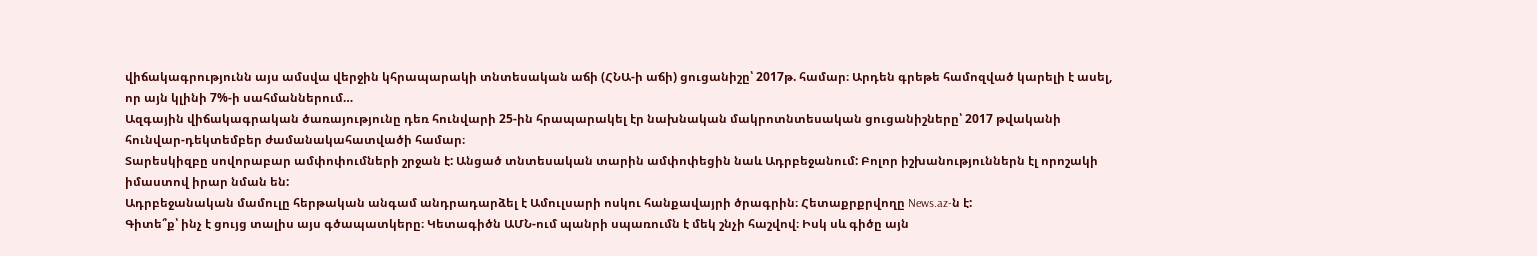վիճակագրությունն այս ամսվա վերջին կհրապարակի տնտեսական աճի (ՀՆԱ-ի աճի) ցուցանիշը՝ 2017թ. համար։ Արդեն գրեթե համոզված կարելի է ասել, որ այն կլինի 7%-ի սահմաններում…
Ազգային վիճակագրական ծառայությունը դեռ հունվարի 25-ին հրապարակել էր նախնական մակրոտնտեսական ցուցանիշները՝ 2017 թվականի հունվար-դեկտեմբեր ժամանակահատվածի համար։
Տարեսկիզբը սովորաբար ամփոփումների շրջան է: Անցած տնտեսական տարին ամփոփեցին նաև Ադրբեջանում: Բոլոր իշխանություններն էլ որոշակի իմաստով իրար նման են:
Ադրբեջանական մամուլը հերթական անգամ անդրադարձել է Ամուլսարի ոսկու հանքավայրի ծրագրին։ Հետաքրքրվողը News.az-ն է:
Գիտե՞ք՝ ինչ է ցույց տալիս այս գծապատկերը։ Կետագիծն ԱՄՆ-ում պանրի սպառումն է մեկ շնչի հաշվով։ Իսկ սև գիծը այն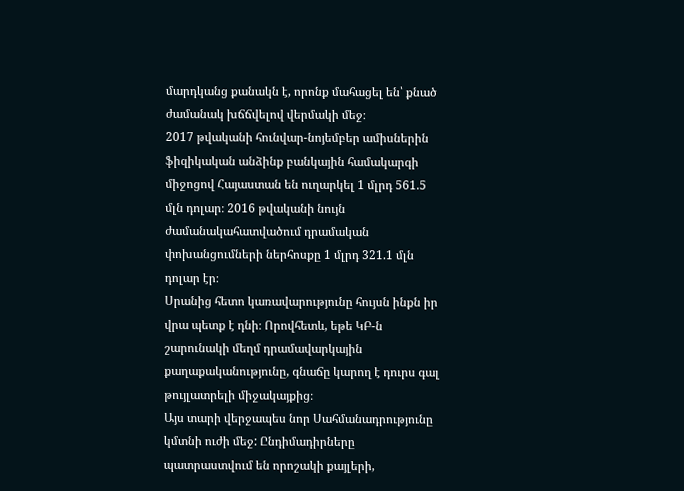մարդկանց քանակն է, որոնք մահացել են՝ քնած ժամանակ խճճվելով վերմակի մեջ։
2017 թվականի հունվար-նոյեմբեր ամիսներին ֆիզիկական անձինք բանկային համակարգի միջոցով Հայաստան են ուղարկել 1 մլրդ 561.5 մլն դոլար։ 2016 թվականի նույն ժամանակահատվածում դրամական փոխանցումների ներհոսքը 1 մլրդ 321.1 մլն դոլար էր։
Սրանից հետո կառավարությունը հույսն ինքն իր վրա պետք է դնի։ Որովհետև, եթե ԿԲ-ն շարունակի մեղմ դրամավարկային քաղաքականությունը, գնաճը կարող է դուրս գալ թույլատրելի միջակայքից։
Այս տարի վերջապես նոր Սահմանադրությունը կմտնի ուժի մեջ: Ընդիմադիրները պատրաստվում են որոշակի քայլերի,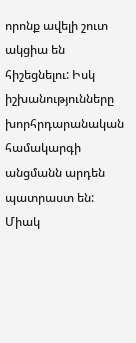որոնք ավելի շուտ ակցիա են հիշեցնելու: Իսկ իշխանությունները խորհրդարանական համակարգի անցմանն արդեն պատրաստ են: Միակ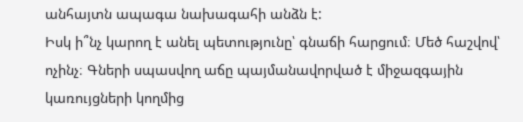անհայտն ապագա նախագահի անձն է:
Իսկ ի՞նչ կարող է անել պետությունը՝ գնաճի հարցում։ Մեծ հաշվով՝ ոչինչ։ Գների սպասվող աճը պայմանավորված է միջազգային կառույցների կողմից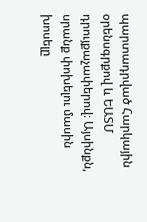պարտադրված Հարկային օրենսգրքով և ԵԱՏՄ դրույքաչափերով։ Այսինքն, սրանք փոխելու մասին խոսելը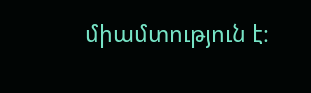միամտություն է։